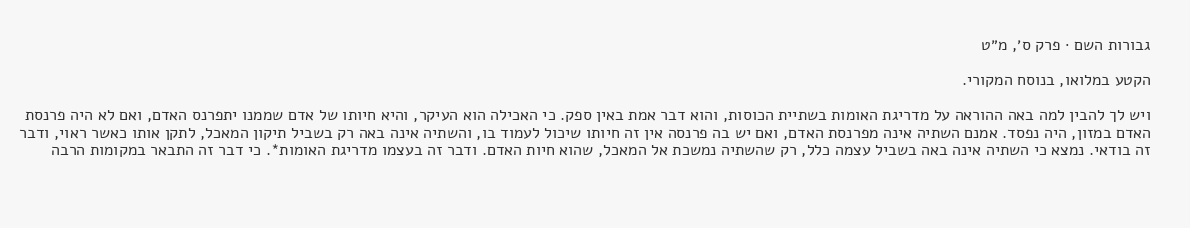גבורות השם · פרק ס׳, מ״ט

הקטע במלואו, בנוסח המקורי.

ויש לך להבין למה באה ההוראה על מדריגת האומות בשתיית הכוסות, והוא דבר אמת באין ספק. כי האכילה הוא העיקר, והיא חיותו של אדם שממנו יתפרנס האדם, ואם לא היה פרנסת האדם במזון, היה נפסד. אמנם השתיה אינה מפרנסת האדם, ואם יש בה פרנסה אין זה חיותו שיכול לעמוד בו, והשתיה אינה באה רק בשביל תיקון המאכל, לתקן אותו כאשר ראוי, ודבר זה בודאי. נמצא כי השתיה אינה באה בשביל עצמה כלל, רק שהשתיה נמשכת אל המאכל, שהוא חיות האדם. ודבר זה בעצמו מדריגת האומות*. כי דבר זה התבאר במקומות הרבה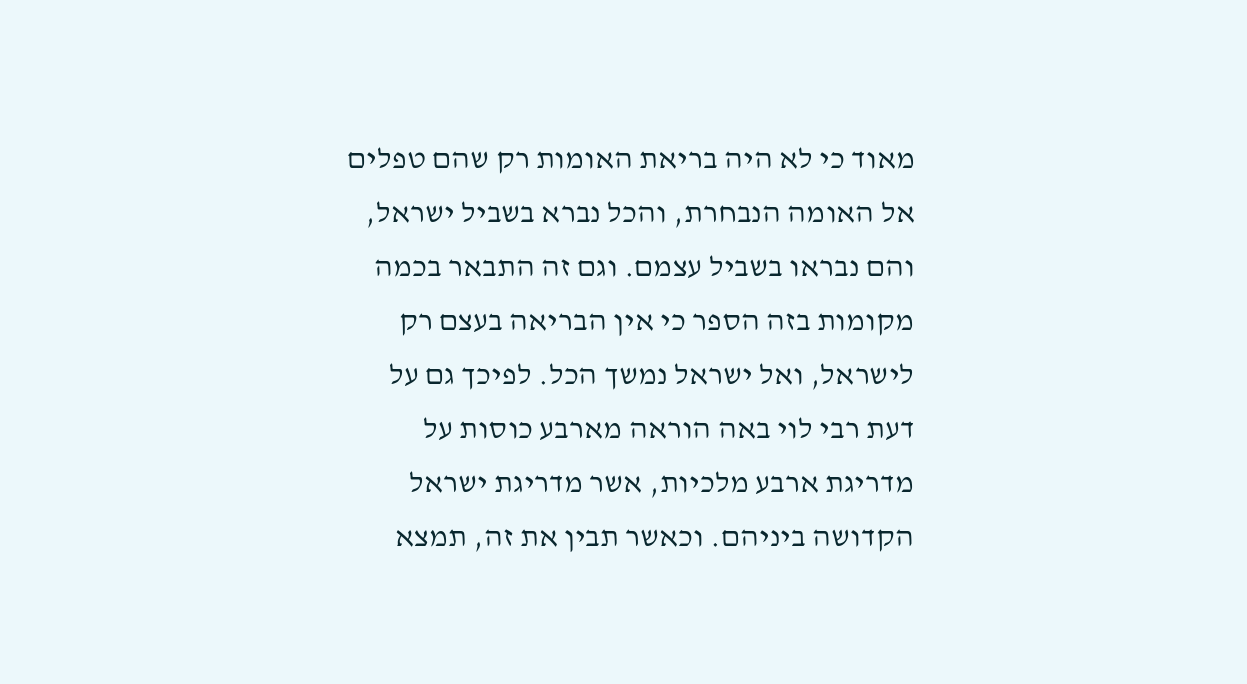מאוד כי לא היה בריאת האומות רק שהם טפלים אל האומה הנבחרת, והכל נברא בשביל ישראל, והם נבראו בשביל עצמם. וגם זה התבאר בכמה מקומות בזה הספר כי אין הבריאה בעצם רק לישראל, ואל ישראל נמשך הכל. לפיכך גם על דעת רבי לוי באה הוראה מארבע כוסות על מדריגת ארבע מלכיות, אשר מדריגת ישראל הקדושה ביניהם. וכאשר תבין את זה, תמצא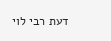דעת רבי לוי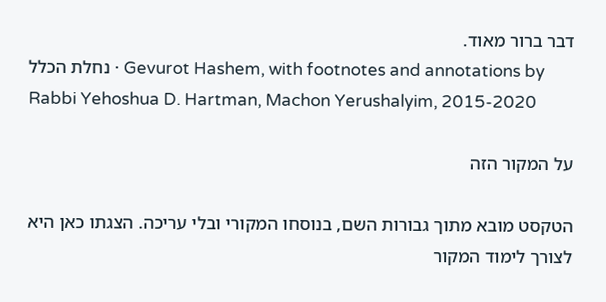דבר ברור מאוד.
נחלת הכלל · Gevurot Hashem, with footnotes and annotations by Rabbi Yehoshua D. Hartman, Machon Yerushalyim, 2015-2020

על המקור הזה

הטקסט מובא מתוך גבורות השם, בנוסחו המקורי ובלי עריכה. הצגתו כאן היא לצורך לימוד המקור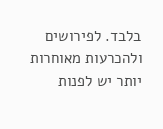בלבד. לפירושים ולהכרעות מאוחרות יותר יש לפנות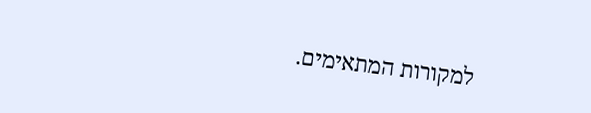למקורות המתאימים.